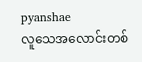pyanshae
လူသေအလောင်းတစ်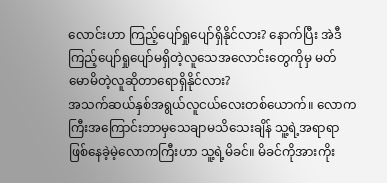လောင်းဟာ ကြည့်ပျော်ရှုပျော်ရှိနိုင်လား? နောက်ပြီး အဲဒီကြည့်ပျော်ရှုပျော်မရှိတဲ့လူသေအလောင်းတွေကိုမှ မတ်မောမိတဲ့လူဆိုတာရောရှိနိုင်လား?
အသက်ဆယ်နှစ်အရွယ်လူငယ်လေးတစ်ယောက်။ လောကကြီးအကြောင်းဘာမှသေချာမသိသေးချိန် သူ့ရဲ့အရာရာဖြစ်နေခဲ့မဲ့လောကကြီးဟာ သူ့ရဲ့မိခင်။ မိခင်ကိုအားကိုး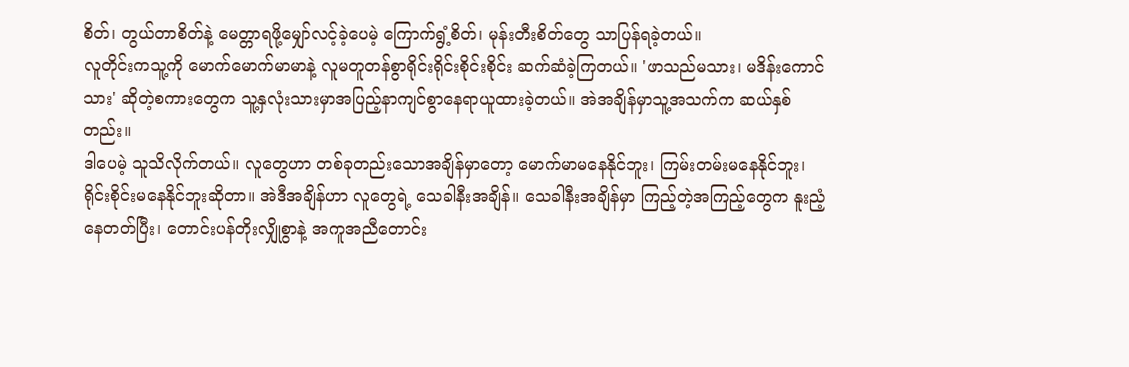စိတ်၊ တွယ်တာစိတ်နဲ့ မေတ္တာရဖို့မျှော်လင့်ခဲ့ပေမဲ့ ကြောက်ရွံ့စိတ်၊ မုန်းတီးစိတ်တွေ သာပြန်ရခဲ့တယ်။
လူတိုင်းကသူ့ကို မောက်မောက်မာမာနဲ့ လူမတူတန်စွာရိုင်းရိုင်းစိုင်းစိုင်း ဆက်ဆံခဲ့ကြတယ်။ 'ဖာသည်မသား၊ မဒိန်းကောင်သား' ဆိုတဲ့စကားတွေက သူ့နှလုံးသားမှာအပြည့်နာကျင်စွာနေရာယူထားခဲ့တယ်။ အဲအချိန်မှာသူ့အသက်က ဆယ်နှစ်တည်း။
ဒါပေမဲ့ သူသိလိုက်တယ်။ လူတွေဟာ တစ်ခုတည်းသောအချိန်မှာတော့ မောက်မာမနေနိုင်ဘူး၊ ကြမ်းတမ်းမနေနိုင်ဘူး၊ ရိုင်းစိုင်းမနေနိုင်ဘူးဆိုတာ။ အဲဒီအချိန်ဟာ လူတွေရဲ့ သေခါနီးအချိန်။ သေခါနီးအချိန်မှာ ကြည့်တဲ့အကြည့်တွေက နူးညံ့နေတတ်ပြီး၊ တောင်းပန်တိုးလျှိုစွာနဲ့ အကူအညီတောင်း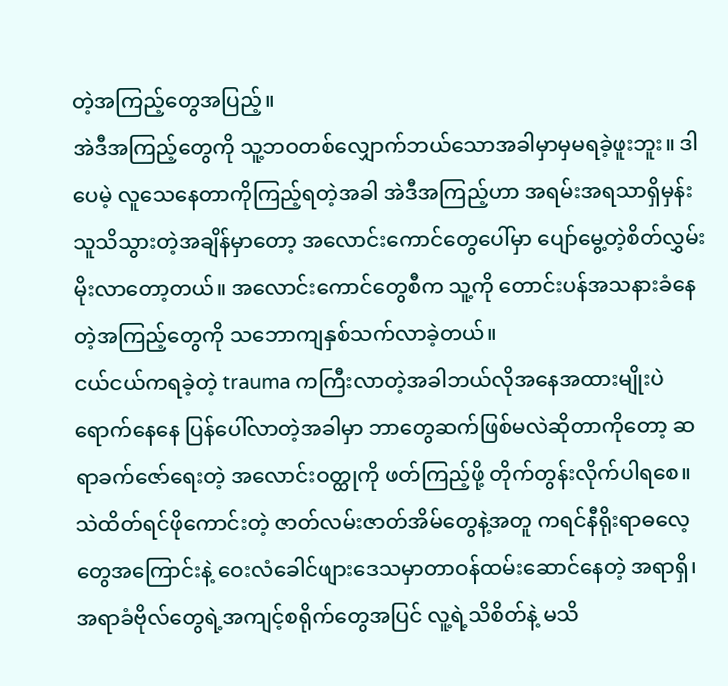တဲ့အကြည့်တွေအပြည့်။
အဲဒီအကြည့်တွေကို သူ့ဘဝတစ်လျှောက်ဘယ်သောအခါမှာမှမရခဲ့ဖူးဘူး။ ဒါပေမဲ့ လူသေနေတာကိုကြည့်ရတဲ့အခါ အဲဒီအကြည့်ဟာ အရမ်းအရသာရှိမှန်းသူသိသွားတဲ့အချိန်မှာတော့ အလောင်းကောင်တွေပေါ်မှာ ပျော်မွေ့တဲ့စိတ်လွှမ်းမိုးလာတော့တယ်။ အလောင်းကောင်တွေစီက သူ့ကို တောင်းပန်အသနားခံနေတဲ့အကြည့်တွေကို သဘောကျနှစ်သက်လာခဲ့တယ်။
ငယ်ငယ်ကရခဲ့တဲ့ trauma ကကြီးလာတဲ့အခါဘယ်လိုအနေအထားမျိုးပဲရောက်နေနေ ပြန်ပေါ်လာတဲ့အခါမှာ ဘာတွေဆက်ဖြစ်မလဲဆိုတာကိုတော့ ဆရာခက်ဇော်ရေးတဲ့ အလောင်းဝတ္ထုကို ဖတ်ကြည့်ဖို့ တိုက်တွန်းလိုက်ပါရစေ။
သဲထိတ်ရင်ဖိုကောင်းတဲ့ ဇာတ်လမ်းဇာတ်အိမ်တွေနဲ့အတူ ကရင်နီရိုးရာဓလေ့တွေအကြောင်းနဲ့ ဝေးလံခေါင်ဖျားဒေသမှာတာဝန်ထမ်းဆောင်နေတဲ့ အရာရှိ၊အရာခံဗိုလ်တွေရဲ့အကျင့်စရိုက်တွေအပြင် လူ့ရဲ့သိစိတ်နဲ့ မသိ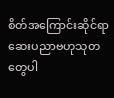စိတ်အကြောင်းဆိုင်ရာ ဆေးပညာဗဟုသုတတွေပါ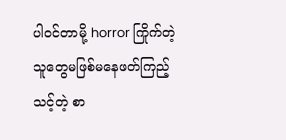ပါဝင်တာမို့ horror ကြိုက်တဲ့ သူတွေမဖြစ်မနေဖတ်ကြည့်သင့်တဲ့ စာ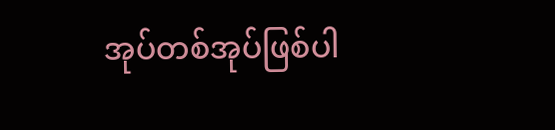အုပ်တစ်အုပ်ဖြစ်ပါ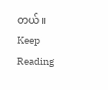တယ်။
Keep Reading